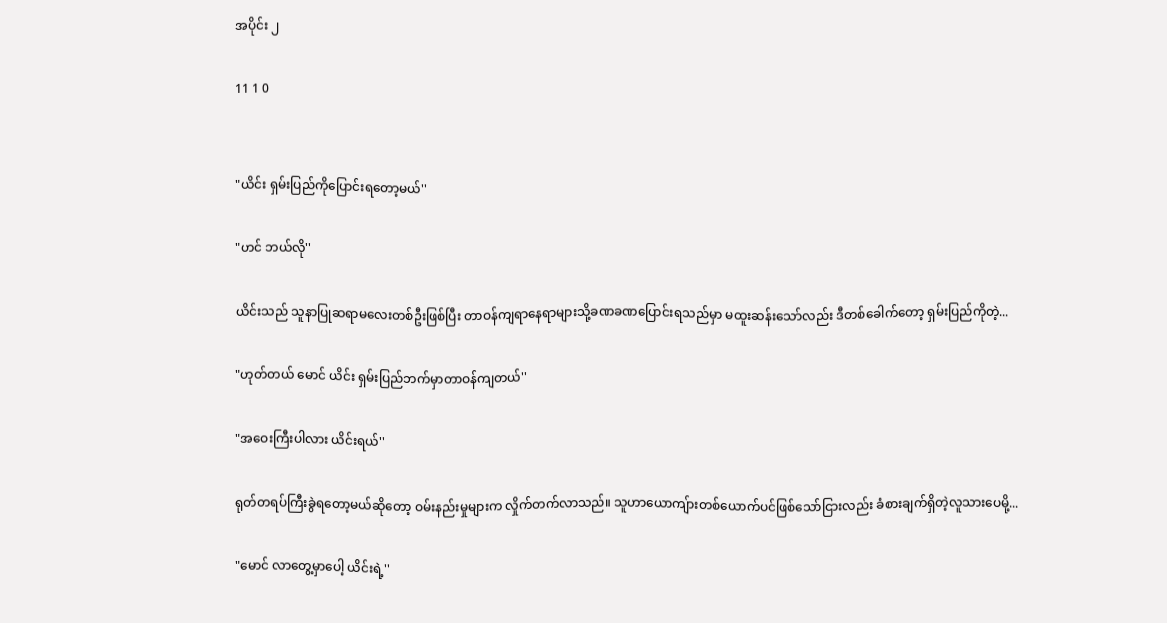အပိုင်း ၂

11 1 0


"ယိင်း ရှမ်းပြည်ကိုပြောင်းရတော့မယ်''

"ဟင် ဘယ်လို''

ယိင်းသည် သူနာပြုဆရာမလေးတစ်ဦးဖြစ်ပြီး တာဝန်ကျရာနေရာများသို့ခဏခဏပြောင်းရသည်မှာ မထူးဆန်းသော်လည်း ဒီတစ်ခေါက်တော့ ရှမ်းပြည်ကိုတဲ့...

"ဟုတ်တယ် မောင် ယိင်း ရှမ်းပြည်ဘက်မှာတာဝန်ကျတယ်''

"အဝေးကြီးပါလား ယိင်းရယ်''

ရုတ်တရပ်ကြီးခွဲရတော့မယ်ဆိုတော့ ဝမ်းနည်းမှုများက လှိုက်တက်လာသည်။ သူဟာယောကျ်ားတစ်ယောက်ပင်ဖြစ်သော်ငြားလည်း ခံစားချက်ရှိတဲ့လူသားပေမို့...

"မောင် လာတွေ့မှာပေါ့ ယိင်းရဲ့''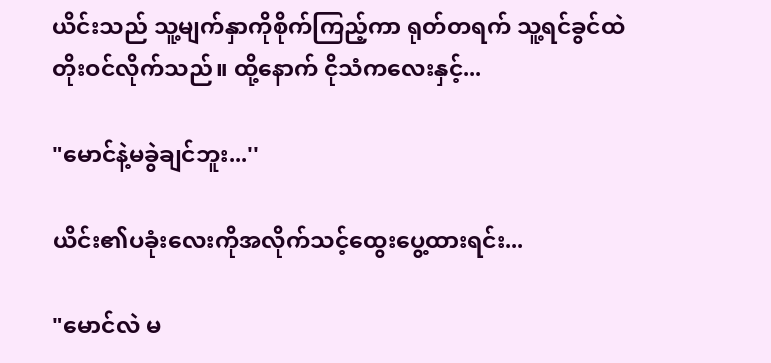ယိင်းသည် သူ့မျက်နှာကိုစိုက်ကြည့်ကာ ရုတ်တရက် သူ့ရင်ခွင်ထဲတိုးဝင်လိုက်သည်။ ထို့နောက် ငိုသံကလေးနှင့်...

"မောင်နဲ့မခွဲချင်ဘူး...''

ယိင်း၏ပခုံးလေးကိုအလိုက်သင့်ထွေးပွေ့ထားရင်း...

"မောင်လဲ မ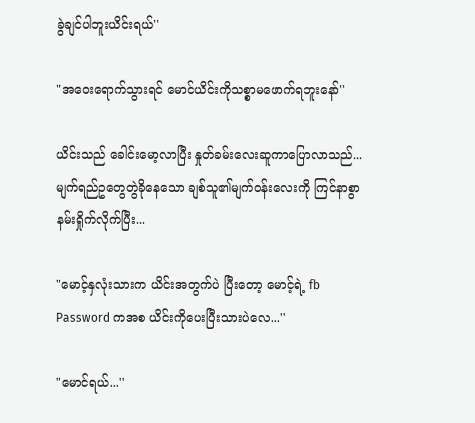ခွဲချင်ပါဘူးယိင်းရယ်''

"အဝေးရောက်သွားရင် မောင်ယိင်းကိုသစ္စာမဖောက်ရဘူးနော်''

ယိင်းသည် ခေါင်းမော့လာပြီး နှုတ်ခမ်းလေးဆူကာပြောလာသည်...မျက်ရည်ဥတွေတွဲခိုနေသော ချစ်သူ၏မျက်ဝန်းလေးကို ကြင်နာစွာနမ်းရှိုက်လိုက်ပြီး...

"မောင့်နှလုံးသားက ယိင်းအတွက်ပဲ ပြီးတော့ မောင့်ရဲ့ fb Password ကအစ ယိင်းကိုပေးပြီးသားပဲလေ...''

"မောင်ရယ်...''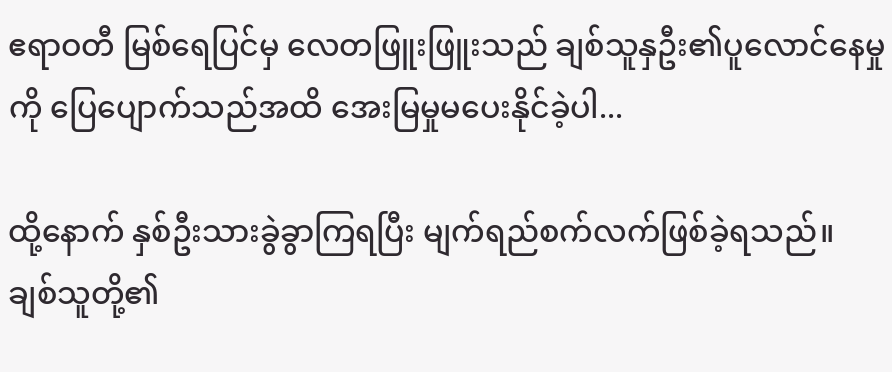ဧရာဝတီ မြစ်ရေပြင်မှ လေတဖြူးဖြူးသည် ချစ်သူနှဦး၏ပူလောင်နေမှုကို ပြေပျောက်သည်အထိ အေးမြမှုမပေးနိုင်ခဲ့ပါ...

ထို့နောက် နှစ်ဦးသားခွဲခွာကြရပြီး မျက်ရည်စက်လက်ဖြစ်ခဲ့ရသည်။ ချစ်သူတို့၏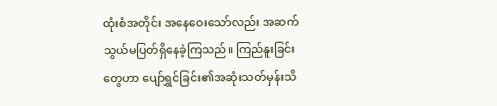ထုံးစံအတိုင်း အနေဝေးသော်လည်း အဆက်သွယ်မပြတ်ရှိနေခဲ့ကြသည်။ ကြည်နူးခြင်းတွေဟာ ပျော်ရွှင်ခြင်း၏အဆုံးသတ်မှန်းသိ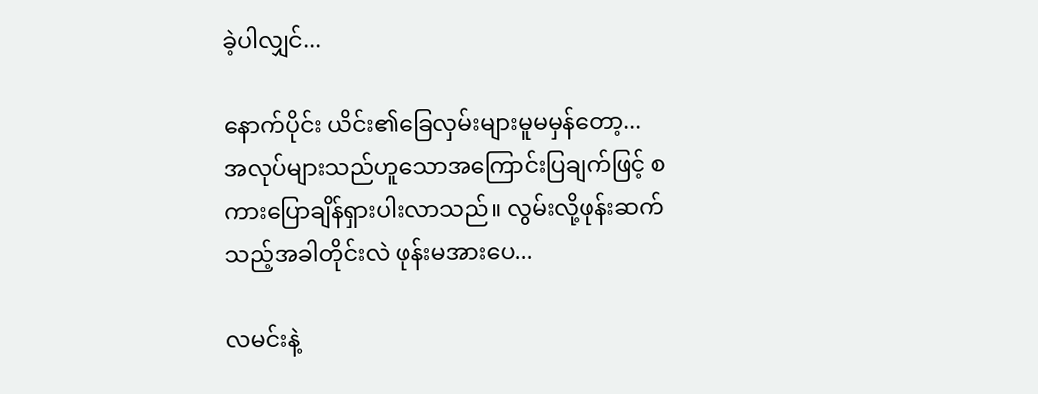ခဲ့ပါလျှင်...

နောက်ပိုင်း ယိင်း၏ခြေလှမ်းများမူမမှန်တော့...
အလုပ်များသည်ဟူသောအကြောင်းပြချက်ဖြင့် စကားပြောချိန်ရှားပါးလာသည်။ လွမ်းလို့ဖုန်းဆက်သည့်အခါတိုင်းလဲ ဖုန်းမအားပေ...

လမင်းနဲ့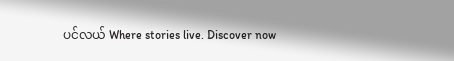ပင်လယ် Where stories live. Discover now